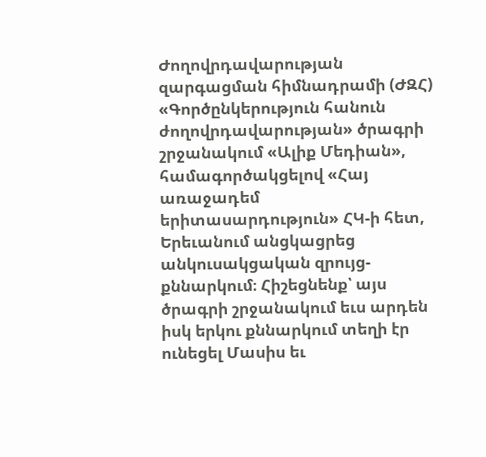Ժողովրդավարության զարգացման հիմնադրամի (ԺԶՀ) «Գործընկերություն հանուն ժողովրդավարության» ծրագրի շրջանակում «Ալիք Մեդիան», համագործակցելով «Հայ առաջադեմ երիտասարդություն» ՀԿ-ի հետ, Երեւանում անցկացրեց անկուսակցական զրույց-քննարկում։ Հիշեցնենք՝ այս ծրագրի շրջանակում եւս արդեն իսկ երկու քննարկում տեղի էր ունեցել Մասիս եւ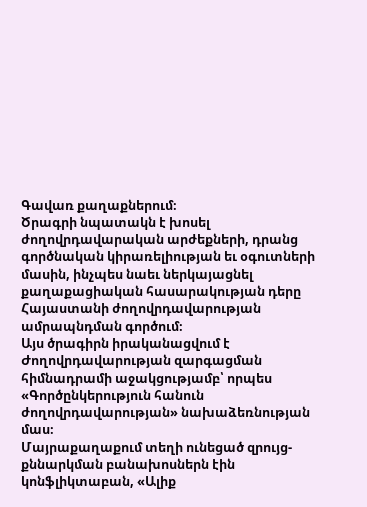Գավառ քաղաքներում։
Ծրագրի նպատակն է խոսել ժողովրդավարական արժեքների, դրանց գործնական կիրառելիության եւ օգուտների մասին, ինչպես նաեւ ներկայացնել քաղաքացիական հասարակության դերը Հայաստանի ժողովրդավարության ամրապնդման գործում։
Այս ծրագիրն իրականացվում է Ժողովրդավարության զարգացման հիմնադրամի աջակցությամբ՝ որպես «Գործընկերություն հանուն ժողովրդավարության» նախաձեռնության մաս։
Մայրաքաղաքում տեղի ունեցած զրույց-քննարկման բանախոսներն էին կոնֆլիկտաբան, «Ալիք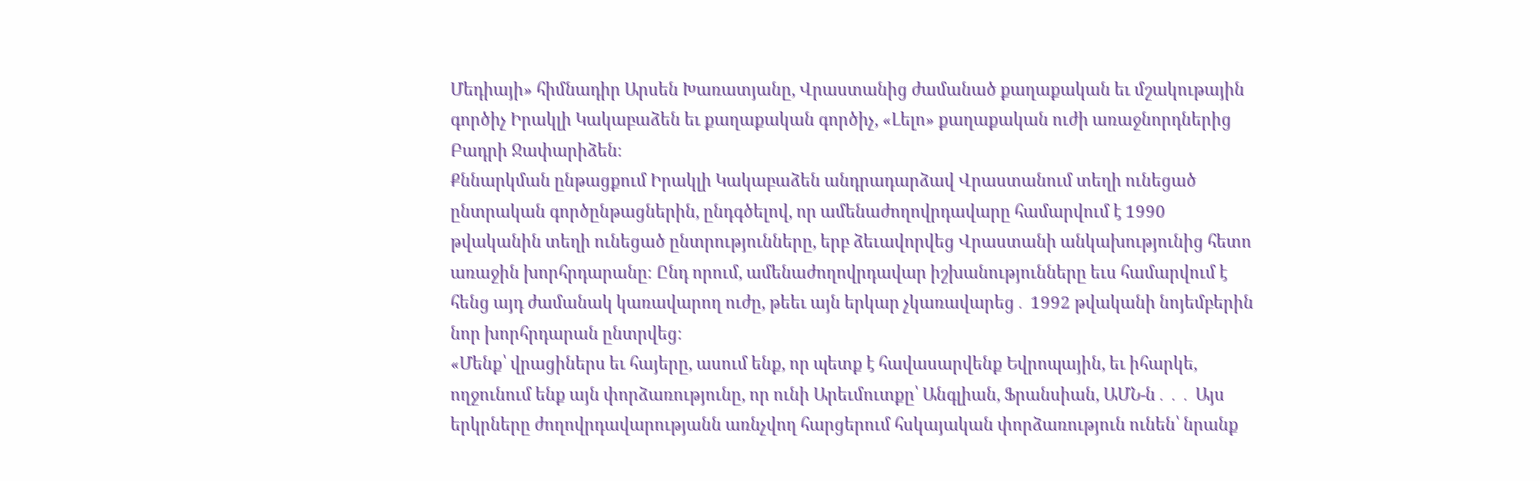Մեդիայի» հիմնադիր Արսեն Խառատյանը, Վրաստանից ժամանած քաղաքական եւ մշակութային գործիչ Իրակլի Կակաբաձեն եւ քաղաքական գործիչ, «Լելո» քաղաքական ուժի առաջնորդներից Բադրի Ջափարիձեն։
Քննարկման ընթացքում Իրակլի Կակաբաձեն անդրադարձավ Վրաստանում տեղի ունեցած ընտրական գործընթացներին, ընդգծելով, որ ամենաժողովրդավարը համարվում է 1990 թվականին տեղի ունեցած ընտրությունները, երբ ձեւավորվեց Վրաստանի անկախությունից հետո առաջին խորհրդարանը։ Ընդ որում, ամենաժողովրդավար իշխանությունները եւս համարվում է հենց այդ ժամանակ կառավարող ուժը, թեեւ այն երկար չկառավարեց․ 1992 թվականի նոյեմբերին նոր խորհրդարան ընտրվեց։
«Մենք՝ վրացիներս եւ հայերը, ասում ենք, որ պետք է հավասարվենք Եվրոպային, եւ իհարկե, ողջունում ենք այն փորձառությունը, որ ունի Արեւմուտքը՝ Անգլիան, Ֆրանսիան, ԱՄՆ-ն․․․ Այս երկրները ժողովրդավարությանն առնչվող հարցերում հսկայական փորձառություն ունեն՝ նրանք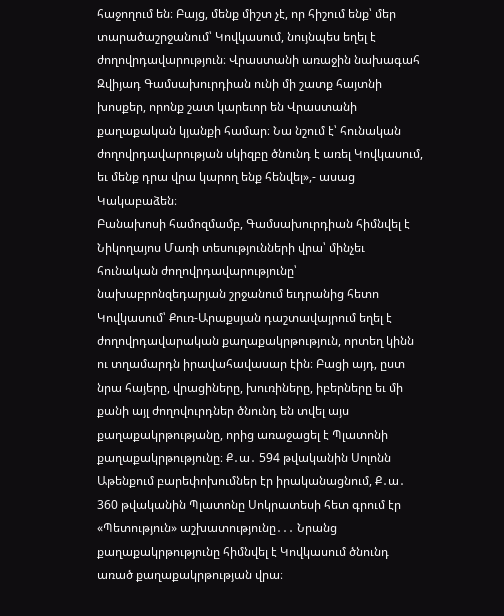հաջողում են։ Բայց, մենք միշտ չէ, որ հիշում ենք՝ մեր տարածաշրջանում՝ Կովկասում, նույնպես եղել է ժողովրդավարություն։ Վրաստանի առաջին նախագահ Զվիյադ Գամսախուրդիան ունի մի շատք հայտնի խոսքեր, որոնք շատ կարեւոր են Վրաստանի քաղաքական կյանքի համար։ Նա նշում է՝ հունական ժողովրդավարության սկիզբը ծնունդ է առել Կովկասում, եւ մենք դրա վրա կարող ենք հենվել»,- ասաց Կակաբաձեն։
Բանախոսի համոզմամբ, Գամսախուրդիան հիմնվել է Նիկողայոս Մառի տեսությունների վրա՝ մինչեւ հունական ժողովրդավարությունը՝ նախաբրոնզեդարյան շրջանում եւդրանից հետո Կովկասում՝ Քուռ-Արաքսյան դաշտավայրում եղել է ժողովրդավարական քաղաքակրթություն, որտեղ կինն ու տղամարդն իրավահավասար էին։ Բացի այդ, ըստ նրա հայերը, վրացիները, խուռիները, իբերները եւ մի քանի այլ ժողովուրդներ ծնունդ են տվել այս քաղաքակրթությանը, որից առաջացել է Պլատոնի քաղաքակրթությունը։ Ք․ա․ 594 թվականին Սոլոնն Աթենքում բարեփոխումներ էր իրականացնում, Ք․ա․ 360 թվականին Պլատոնը Սոկրատեսի հետ գրում էր «Պետություն» աշխատությունը․․․ Նրանց քաղաքակրթությունը հիմնվել է Կովկասում ծնունդ առած քաղաքակրթության վրա։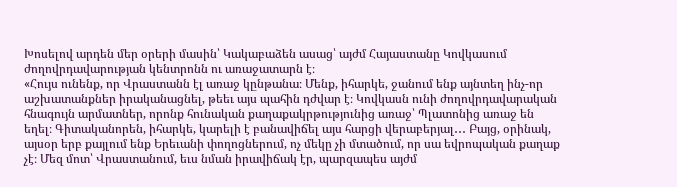Խոսելով արդեն մեր օրերի մասին՝ Կակաբաձեն ասաց՝ այժմ Հայաստանը Կովկասում ժողովրդավարության կենտրոնն ու առաջատարն է։
«Հույս ունենք, որ Վրաստանն էլ առաջ կընթանա։ Մենք, իհարկե, ջանում ենք այնտեղ ինչ-որ աշխատանքներ իրականացնել, թեեւ այս պահին դժվար է։ Կովկասն ունի ժողովրդավարական հնագույն արմատներ, որոնք հունական քաղաքակրթությունից առաջ՝ Պլատոնից առաջ են եղել։ Գիտականորեն, իհարկե, կարելի է բանավիճել այս հարցի վերաբերյալ․․․ Բայց, օրինակ, այսօր երբ քայլում ենք Երեւանի փողոցներում, ոչ մեկը չի մտածում, որ սա եվրոպական քաղաք չէ։ Մեզ մոտ՝ Վրաստանում, եւս նման իրավիճակ էր, պարզապես այժմ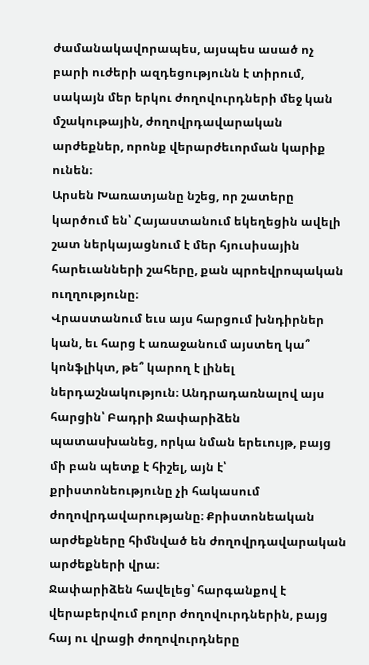ժամանակավորապես, այսպես ասած ոչ բարի ուժերի ազդեցությունն է տիրում, սակայն մեր երկու ժողովուրդների մեջ կան մշակութային, ժողովրդավարական արժեքներ, որոնք վերարժեւորման կարիք ունեն։
Արսեն Խառատյանը նշեց, որ շատերը կարծում են՝ Հայաստանում եկեղեցին ավելի շատ ներկայացնում է մեր հյուսիսային հարեւանների շահերը, քան պրոեվրոպական ուղղությունը։
Վրաստանում եւս այս հարցում խնդիրներ կան, եւ հարց է առաջանում այստեղ կա՞ կոնֆլիկտ, թե՞ կարող է լինել ներդաշնակություն։ Անդրադառնալով այս հարցին՝ Բադրի Ջափարիձեն պատասխանեց, որկա նման երեւույթ, բայց մի բան պետք է հիշել, այն է՝ քրիստոնեությունը չի հակասում ժողովրդավարությանը։ Քրիստոնեական արժեքները հիմնված են ժողովրդավարական արժեքների վրա։
Ջափարիձեն հավելեց՝ հարգանքով է վերաբերվում բոլոր ժողովուրդներին, բայց հայ ու վրացի ժողովուրդները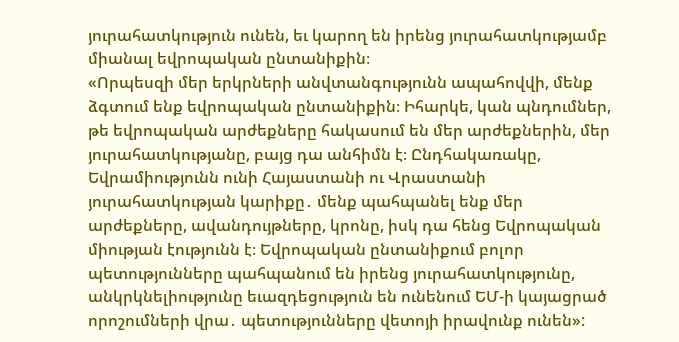յուրահատկություն ունեն, եւ կարող են իրենց յուրահատկությամբ միանալ եվրոպական ընտանիքին։
«Որպեսզի մեր երկրների անվտանգությունն ապահովվի, մենք ձգտում ենք եվրոպական ընտանիքին։ Իհարկե, կան պնդումներ, թե եվրոպական արժեքները հակասում են մեր արժեքներին, մեր յուրահատկությանը, բայց դա անհիմն է։ Ընդհակառակը, Եվրամիությունն ունի Հայաստանի ու Վրաստանի յուրահատկության կարիքը․ մենք պահպանել ենք մեր արժեքները, ավանդույթները, կրոնը, իսկ դա հենց Եվրոպական միության էությունն է։ Եվրոպական ընտանիքում բոլոր պետությունները պահպանում են իրենց յուրահատկությունը, անկրկնելիությունը եւազդեցություն են ունենում ԵՄ-ի կայացրած որոշումների վրա․ պետությունները վետոյի իրավունք ունեն»: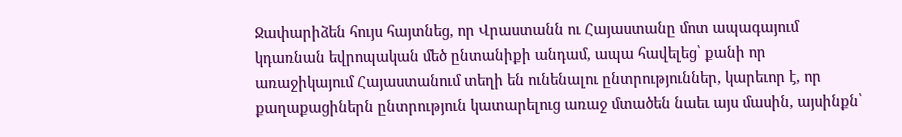Ջափարիձեն հույս հայտնեց, որ Վրաստանն ու Հայաստանը մոտ ապագայում կդառնան եվրոպական մեծ ընտանիքի անդամ, ապա հավելեց՝ քանի որ առաջիկայում Հայաստանում տեղի են ունենալու ընտրություններ, կարեւոր է, որ քաղաքացիներն ընտրություն կատարելուց առաջ մտածեն նաեւ այս մասին, այսինքն՝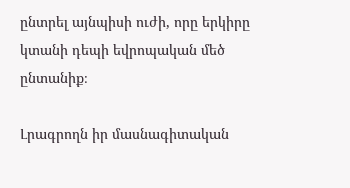ընտրել այնպիսի ուժի, որը երկիրը կտանի դեպի եվրոպական մեծ ընտանիք։

Լրագրողն իր մասնագիտական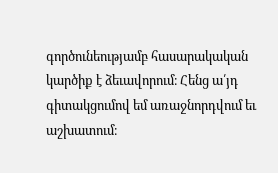գործունեությամբ հասարակական կարծիք է ձեւավորում։ Հենց ա՛յդ գիտակցումով եմ առաջնորդվում եւ աշխատում։